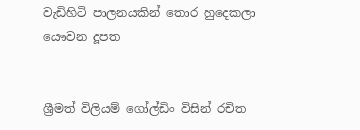වැඩිහිටි පාලනයකින් තොර හුදෙකලා යෞවන දූපත


ශ්‍රීමත් විලියම් ගෝල්ඩිං විසින් රචිත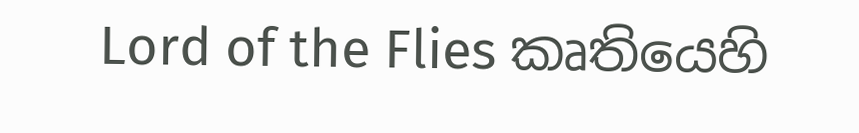Lord of the Flies කෘතියෙහි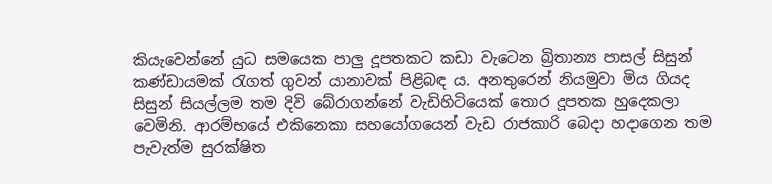කියැවෙන්නේ යුධ සමයෙක පාලු දූපතකට කඩා වැටෙන බ්‍රිතාන්‍ය පාසල් සිසුන් කණ්ඩායමක් රැගත් ගුවන් යානාවක් පිළිබඳ ය. අනතුරෙන් නියමුවා මිය ගියද සිසුන් සියල්ලම තම දිවි බේරාගන්නේ වැඩිහිටියෙක් තොර දූපතක හුදෙකලා වෙමිනි. ආරම්භයේ එකිනෙකා සහයෝගයෙන් වැඩ රාජකාරි බෙදා හදාගෙන තම පැවැත්ම සුරක්ෂිත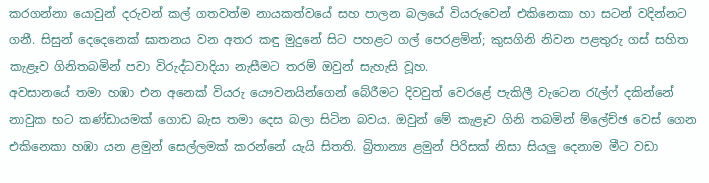කරගන්නා යොවුන් දරුවන් කල් ගතවත්ම නායකත්වයේ සහ පාලන බලයේ වියරුවෙන් එකිනෙකා හා සටන් වදින්නට ගනී. සිසුන් දෙදෙනෙක් ඝාතනය වන අතර කඳු මුදුනේ සිට පහළට ගල් පෙරළමින්; කුසගිනි නිවන පළතුරු ගස් සහිත කැළෑව ගිනිතබමින් පවා විරුද්ධවාදියා නැසීමට තරම් ඔවුන් සැහැසි වූහ.
අවසානයේ තමා හඹා එන අනෙක් වියරු යෞවනයින්ගෙන් බේරීමට දිවවුත් වෙරළේ පැකිලී වැටෙන රැල්ෆ් දකින්නේ නාවුක භට කණ්ඩායමක් ගොඩ බැස තමා දෙස බලා සිටින බවය. ඔවුන් මේ කැළෑව ගිනි තබමින් ම්ලේච්ඡ වෙස් ගෙන එකිනෙකා හඹා යන ළමුන් සෙල්ලමක් කරන්නේ යැයි සිතති. බ්‍රිතාන්‍ය ළමුන් පිරිසක් නිසා සියලු දෙනාම මීට වඩා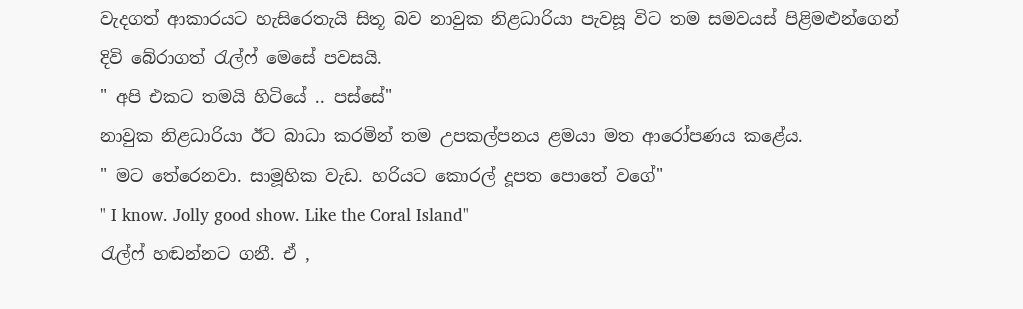වැදගත් ආකාරයට හැසිරෙතැයි සිතූ බව නාවුක නිළධාරියා පැවසූ විට තම සමවයස් පිළිමළුන්ගෙන් දිවි බේරාගත් රැල්ෆ් මෙසේ පවසයි.
" අපි එකට තමයි හිටියේ .. පස්සේ"
නාවුක නිළධාරියා ඊට බාධා කරමින් තම උපකල්පනය ළමයා මත ආරෝපණය කළේය.
" මට තේරෙනවා. සාමූහික වැඩ. හරියට කොරල් දූපත පොතේ වගේ"
" I know. Jolly good show. Like the Coral Island"
රැල්ෆ් හඬන්නට ගනී. ඒ ,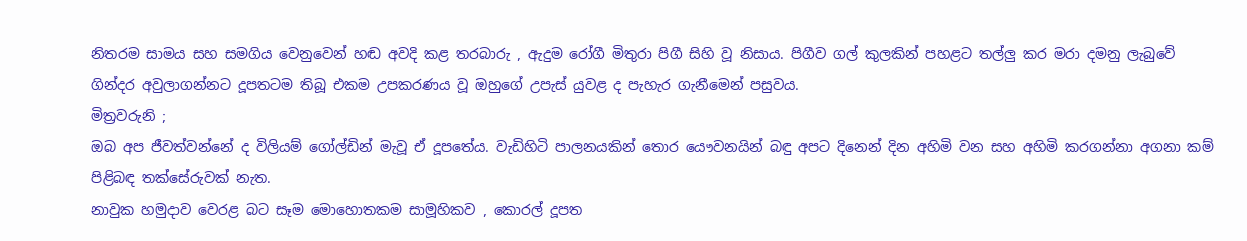නිතරම සාමය සහ සමගිය වෙනුවෙන් හඬ අවදි කළ තරබාරු , ඇදුම රෝගී මිතුරා පිගී සිහි වූ නිසාය. පිගීව ගල් කුලකින් පහළට තල්ලු කර මරා දමනු ලැබුවේ ගින්දර අවුලාගන්නට දූපතටම තිබූ එකම උපකරණය වූ ඔහුගේ උපැස් යුවළ ද පැහැර ගැනීමෙන් පසුවය.
මිත්‍රවරුනි ;
ඔබ අප ජීවත්වන්නේ ද විලියම් ගෝල්ඩින් මැවූ ඒ දූපතේය. වැඩිහිටි පාලනයකින් තොර යෞවනයින් බඳු අපට දිනෙන් දින අහිමි වන සහ අහිමි කරගන්නා අගනා කම් පිළිබඳ තක්සේරුවක් නැත.
නාවුක හමුදාව වෙරළ බට සෑම මොහොතකම සාමූහිකව , කොරල් දූපත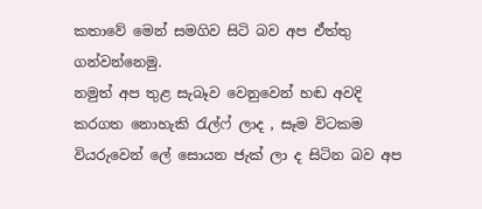කතාවේ මෙන් සමගිව සිටි බව අප ඒත්තු ගන්වන්නෙමු.
නමුත් අප තුළ සැබෑව වෙනුවෙන් හඬ අවදි කරගත නොහැකි රැල්ෆ් ලාද , සෑම විටකම වියරුවෙන් ලේ සොයන ජැක් ලා ද සිටින බව අප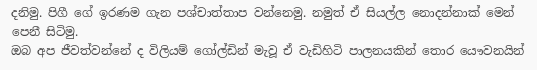දනිමු. පිගී ගේ ඉරණම ගැන පශ්චාත්තාප වන්නෙමු. නමුත් ඒ සියල්ල නොදන්නාක් මෙන් පෙනී සිටිමු.
ඔබ අප ජීවත්වන්නේ ද විලියම් ගෝල්ඩින් මැවූ ඒ වැඩිහිටි පාලනයකින් තොර යෞවනයින්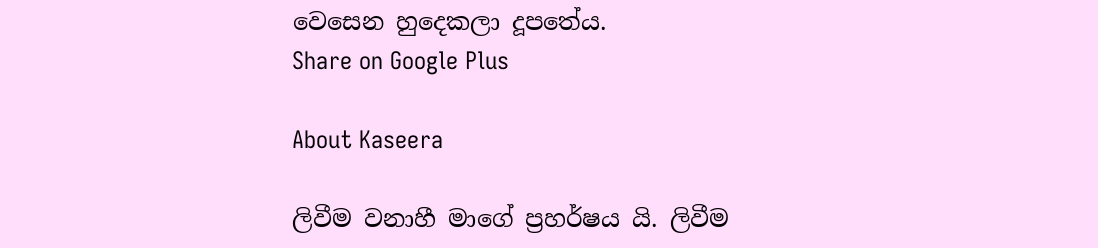වෙසෙන හුදෙකලා දූපතේය.
Share on Google Plus

About Kaseera

ලිවීම වනාහී මාගේ ප්‍රහර්ෂය යි. ලිවීම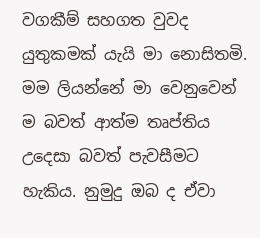වගකීම් සහගත වුවද යුතුකමක් යැයි මා නොසිතමි. මම ලියන්නේ මා වෙනුවෙන් ම බවත් ආත්ම තෘප්තිය උදෙසා බවත් පැවසීමට හැකිය. නුමුදු ඔබ ද ඒවා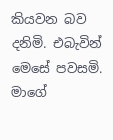කියවන බව දනිමි. එබැවින් මෙසේ පවසමි. මාගේ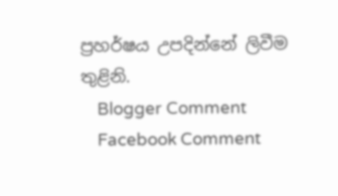ප්‍රහර්ෂය උපදින්නේ ලිවීම තුළිනි.
    Blogger Comment
    Facebook Comment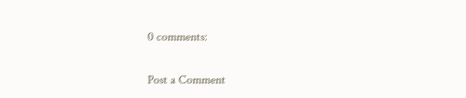0 comments:

Post a Comment